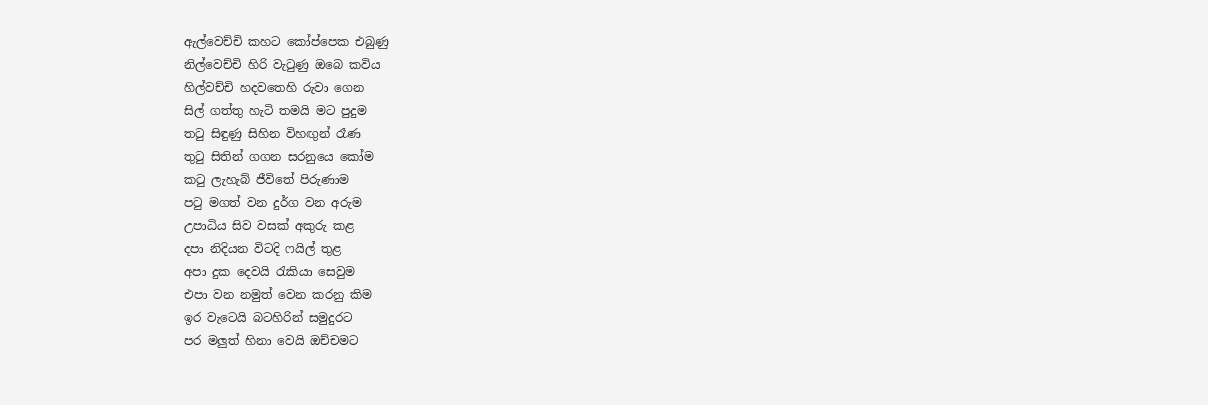ඇල්වෙච්චි කහට කෝප්පෙක එබුණු
නිල්වෙච්චි හිරි වැටුණු ඔබෙ කවිය
හිල්වච්චි හදවතෙහි රුවා ගෙන
සිල් ගත්තු හැටි තමයි මට පුදුම
තටු සිඳුණු සිහින විහඟුන් රෑණ
තුටු සිතින් ගගන සරනුයෙ කෝම
කටු ලැහැබ් ජීවිතේ පිරුණාම
පටු මගත් වන දුර්ග වන අරුම
උපාධිය සිව වසක් අකුරු කළ
දපා නිදියන විටදි ෆයිල් තුළ
අපා දුක දෙවයි රැකියා සෙවුම
එපා වන නමුත් වෙන කරනු කිම
ඉර වැටෙයි බටහිරින් සමුදුරට
පර මලුත් හිනා වෙයි ඔච්චමට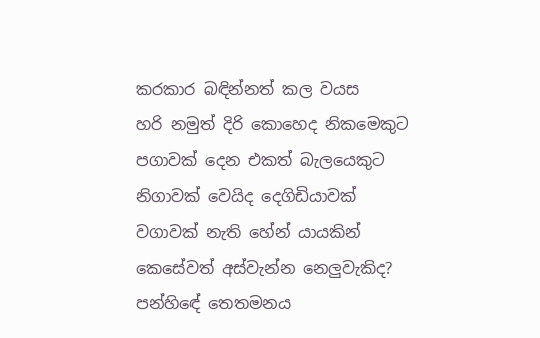කරකාර බඳින්නත් කල වයස
හරි නමුත් දිරි කොහෙද නිකමෙකුට
පගාවක් දෙන එකත් බැලයෙකුට
නිගාවක් වෙයිද දෙගිඩියාවක්
වගාවක් නැති හේන් යායකින්
කෙසේවත් අස්වැන්න නෙලුවැකිද?
පන්හිඳේ තෙතමනය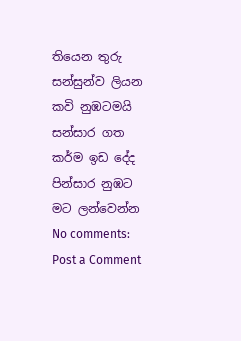තියෙන තුරු
සන්සුන්ව ලියන කවි නුඹටමයි
සන්සාර ගත කර්ම ඉඩ දේද
පින්සාර නුඹට මට ලන්වෙන්න
No comments:
Post a Comment